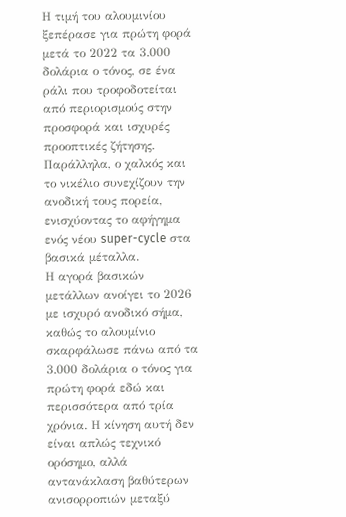Η τιμή του αλουμινίου ξεπέρασε για πρώτη φορά μετά το 2022 τα 3.000 δολάρια ο τόνος, σε ένα ράλι που τροφοδοτείται από περιορισμούς στην προσφορά και ισχυρές προοπτικές ζήτησης. Παράλληλα, ο χαλκός και το νικέλιο συνεχίζουν την ανοδική τους πορεία, ενισχύοντας το αφήγημα ενός νέου super-cycle στα βασικά μέταλλα.
Η αγορά βασικών μετάλλων ανοίγει το 2026 με ισχυρό ανοδικό σήμα, καθώς το αλουμίνιο σκαρφάλωσε πάνω από τα 3.000 δολάρια ο τόνος για πρώτη φορά εδώ και περισσότερα από τρία χρόνια. Η κίνηση αυτή δεν είναι απλώς τεχνικό ορόσημο, αλλά αντανάκλαση βαθύτερων ανισορροπιών μεταξύ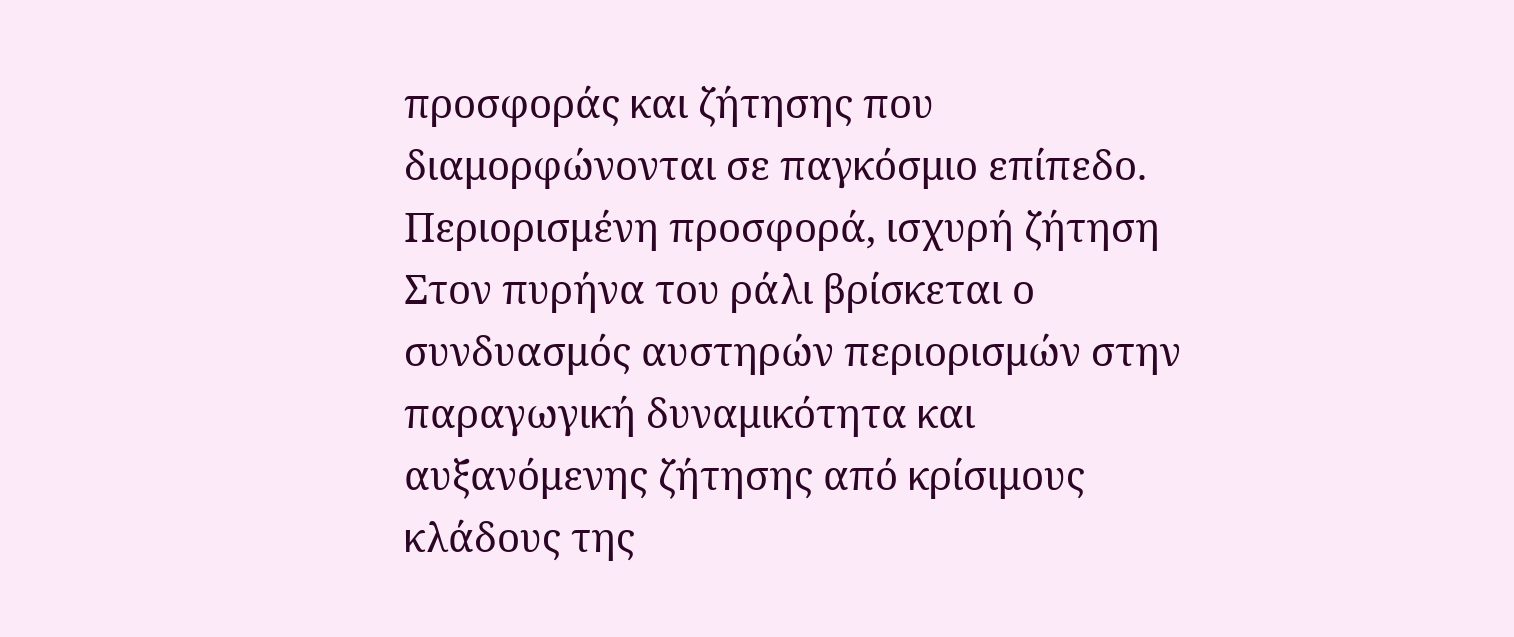προσφοράς και ζήτησης που διαμορφώνονται σε παγκόσμιο επίπεδο.
Περιορισμένη προσφορά, ισχυρή ζήτηση
Στον πυρήνα του ράλι βρίσκεται ο συνδυασμός αυστηρών περιορισμών στην παραγωγική δυναμικότητα και αυξανόμενης ζήτησης από κρίσιμους κλάδους της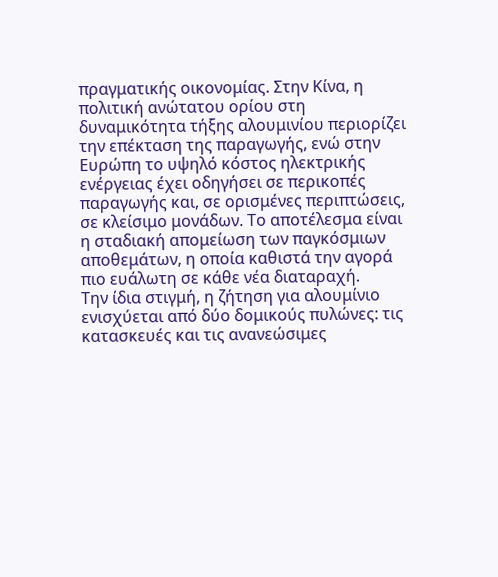πραγματικής οικονομίας. Στην Κίνα, η πολιτική ανώτατου ορίου στη δυναμικότητα τήξης αλουμινίου περιορίζει την επέκταση της παραγωγής, ενώ στην Ευρώπη το υψηλό κόστος ηλεκτρικής ενέργειας έχει οδηγήσει σε περικοπές παραγωγής και, σε ορισμένες περιπτώσεις, σε κλείσιμο μονάδων. Το αποτέλεσμα είναι η σταδιακή απομείωση των παγκόσμιων αποθεμάτων, η οποία καθιστά την αγορά πιο ευάλωτη σε κάθε νέα διαταραχή.
Την ίδια στιγμή, η ζήτηση για αλουμίνιο ενισχύεται από δύο δομικούς πυλώνες: τις κατασκευές και τις ανανεώσιμες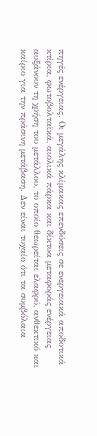πηγές ενέργειας. Οι μεγάλης κλίμακας επενδύσεις σε ενεργειακά αποδοτικά κτίρια, φωτοβολταϊκά, αιολικά πάρκα και δίκτυα μεταφοράς ενέργειας αυξάνουν τη χρήση του μετάλλου, το οποίο θεωρείται ελαφρύ, ανθεκτικό και καίριο για την πράσινη μετάβαση. Δεν είναι τυχαίο ότι τα συμβόλαια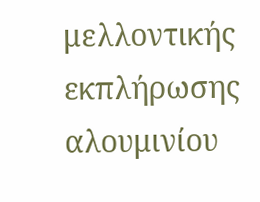μελλοντικής εκπλήρωσης αλουμινίου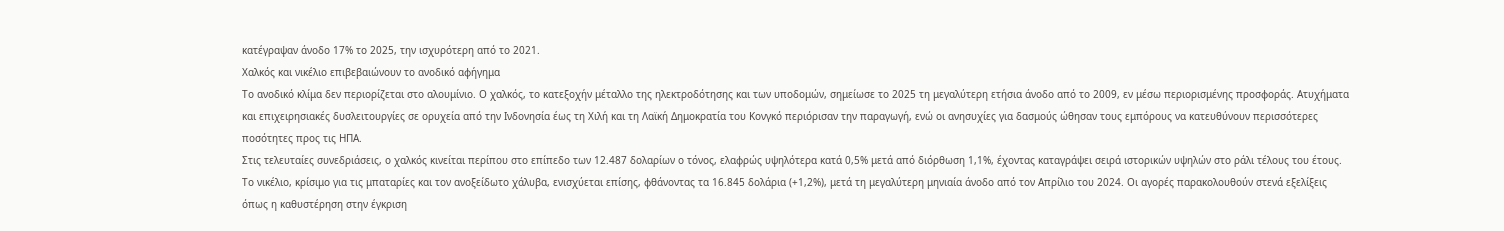κατέγραψαν άνοδο 17% το 2025, την ισχυρότερη από το 2021.
Χαλκός και νικέλιο επιβεβαιώνουν το ανοδικό αφήγημα
Το ανοδικό κλίμα δεν περιορίζεται στο αλουμίνιο. Ο χαλκός, το κατεξοχήν μέταλλο της ηλεκτροδότησης και των υποδομών, σημείωσε το 2025 τη μεγαλύτερη ετήσια άνοδο από το 2009, εν μέσω περιορισμένης προσφοράς. Ατυχήματα και επιχειρησιακές δυσλειτουργίες σε ορυχεία από την Ινδονησία έως τη Χιλή και τη Λαϊκή Δημοκρατία του Κονγκό περιόρισαν την παραγωγή, ενώ οι ανησυχίες για δασμούς ώθησαν τους εμπόρους να κατευθύνουν περισσότερες ποσότητες προς τις ΗΠΑ.
Στις τελευταίες συνεδριάσεις, ο χαλκός κινείται περίπου στο επίπεδο των 12.487 δολαρίων ο τόνος, ελαφρώς υψηλότερα κατά 0,5% μετά από διόρθωση 1,1%, έχοντας καταγράψει σειρά ιστορικών υψηλών στο ράλι τέλους του έτους. Το νικέλιο, κρίσιμο για τις μπαταρίες και τον ανοξείδωτο χάλυβα, ενισχύεται επίσης, φθάνοντας τα 16.845 δολάρια (+1,2%), μετά τη μεγαλύτερη μηνιαία άνοδο από τον Απρίλιο του 2024. Οι αγορές παρακολουθούν στενά εξελίξεις όπως η καθυστέρηση στην έγκριση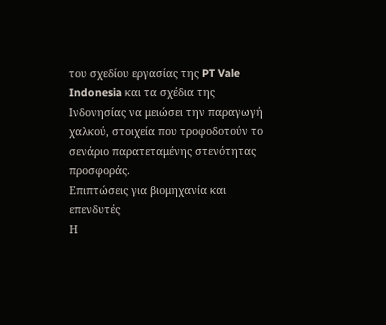του σχεδίου εργασίας της PT Vale Indonesia και τα σχέδια της Ινδονησίας να μειώσει την παραγωγή χαλκού, στοιχεία που τροφοδοτούν το σενάριο παρατεταμένης στενότητας προσφοράς.
Επιπτώσεις για βιομηχανία και επενδυτές
Η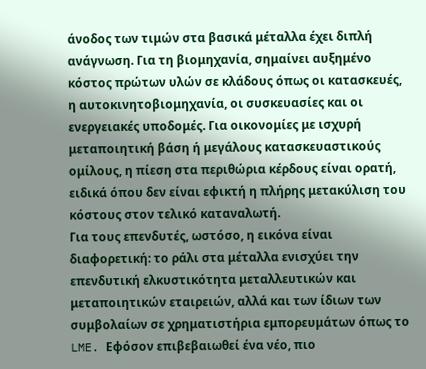άνοδος των τιμών στα βασικά μέταλλα έχει διπλή ανάγνωση. Για τη βιομηχανία, σημαίνει αυξημένο κόστος πρώτων υλών σε κλάδους όπως οι κατασκευές, η αυτοκινητοβιομηχανία, οι συσκευασίες και οι ενεργειακές υποδομές. Για οικονομίες με ισχυρή μεταποιητική βάση ή μεγάλους κατασκευαστικούς ομίλους, η πίεση στα περιθώρια κέρδους είναι ορατή, ειδικά όπου δεν είναι εφικτή η πλήρης μετακύλιση του κόστους στον τελικό καταναλωτή.
Για τους επενδυτές, ωστόσο, η εικόνα είναι διαφορετική: το ράλι στα μέταλλα ενισχύει την επενδυτική ελκυστικότητα μεταλλευτικών και μεταποιητικών εταιρειών, αλλά και των ίδιων των συμβολαίων σε χρηματιστήρια εμπορευμάτων όπως το LME. Εφόσον επιβεβαιωθεί ένα νέο, πιο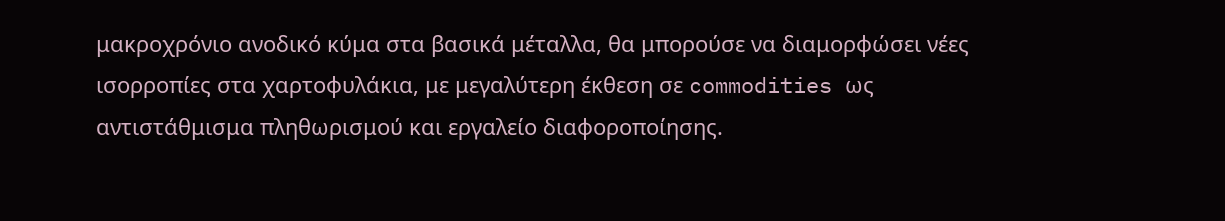μακροχρόνιο ανοδικό κύμα στα βασικά μέταλλα, θα μπορούσε να διαμορφώσει νέες ισορροπίες στα χαρτοφυλάκια, με μεγαλύτερη έκθεση σε commodities ως αντιστάθμισμα πληθωρισμού και εργαλείο διαφοροποίησης.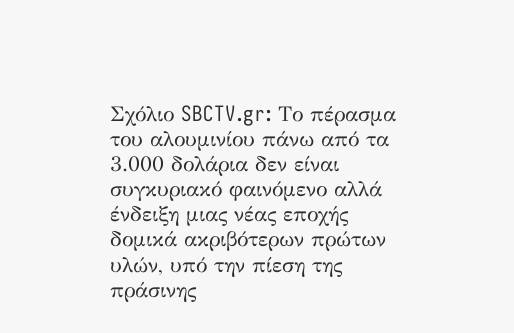Σχόλιο SBCTV.gr: Το πέρασμα του αλουμινίου πάνω από τα 3.000 δολάρια δεν είναι συγκυριακό φαινόμενο αλλά ένδειξη μιας νέας εποχής δομικά ακριβότερων πρώτων υλών, υπό την πίεση της πράσινης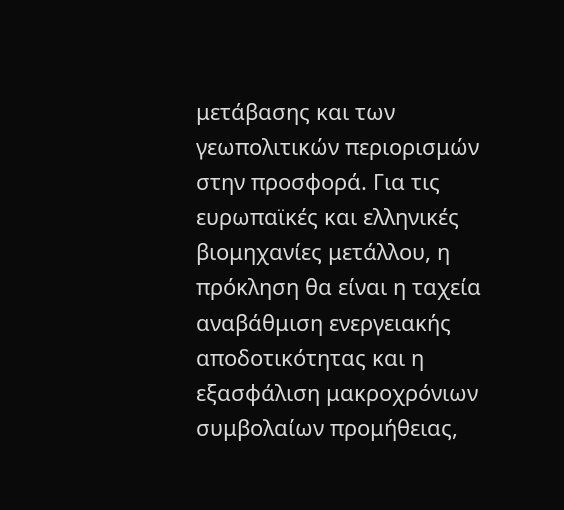μετάβασης και των γεωπολιτικών περιορισμών στην προσφορά. Για τις ευρωπαϊκές και ελληνικές βιομηχανίες μετάλλου, η πρόκληση θα είναι η ταχεία αναβάθμιση ενεργειακής αποδοτικότητας και η εξασφάλιση μακροχρόνιων συμβολαίων προμήθειας,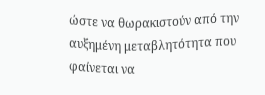ώστε να θωρακιστούν από την αυξημένη μεταβλητότητα που φαίνεται να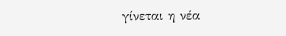γίνεται η νέα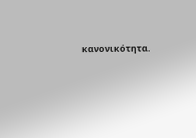κανονικότητα.